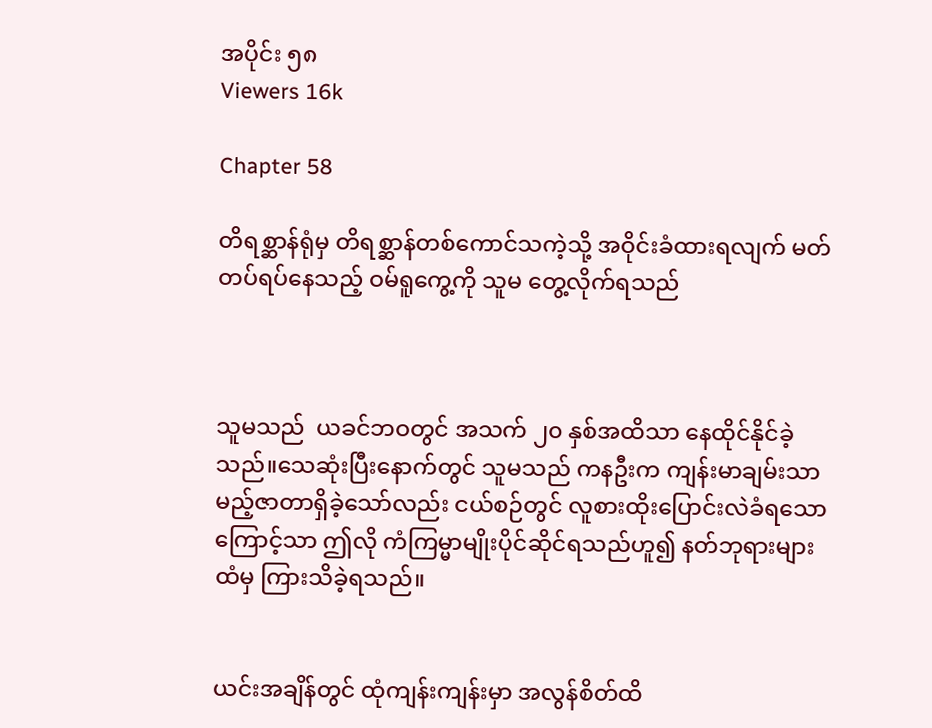အပိုင်း ၅၈
Viewers 16k

Chapter 58

တိရစ္ဆာန်ရုံမှ တိရစ္ဆာန်တစ်ကောင်သကဲ့သို့ အဝိုင်းခံထားရလျက် မတ်တပ်ရပ်နေသည့် ဝမ်ရူကွေ့ကို သူမ တွေ့လိုက်ရသည်



သူမသည်  ယခင်ဘဝတွင် အသက် ၂၀ နှစ်အထိသာ နေထိုင်နိုင်ခဲ့သည်။သေဆုံးပြီးနောက်တွင် သူမသည် ကနဦးက ကျန်းမာချမ်းသာမည့်ဇာတာရှိခဲ့သော်လည်း ငယ်စဉ်တွင် လူစားထိုးပြောင်းလဲခံရသောကြောင့်သာ ဤလို ကံကြမ္မာမျိုးပိုင်ဆိုင်ရသည်ဟူ၍ နတ်ဘုရားများထံမှ ကြားသိခဲ့ရသည်။


ယင်းအချိန်တွင် ထုံကျန်းကျန်းမှာ အလွန်စိတ်ထိ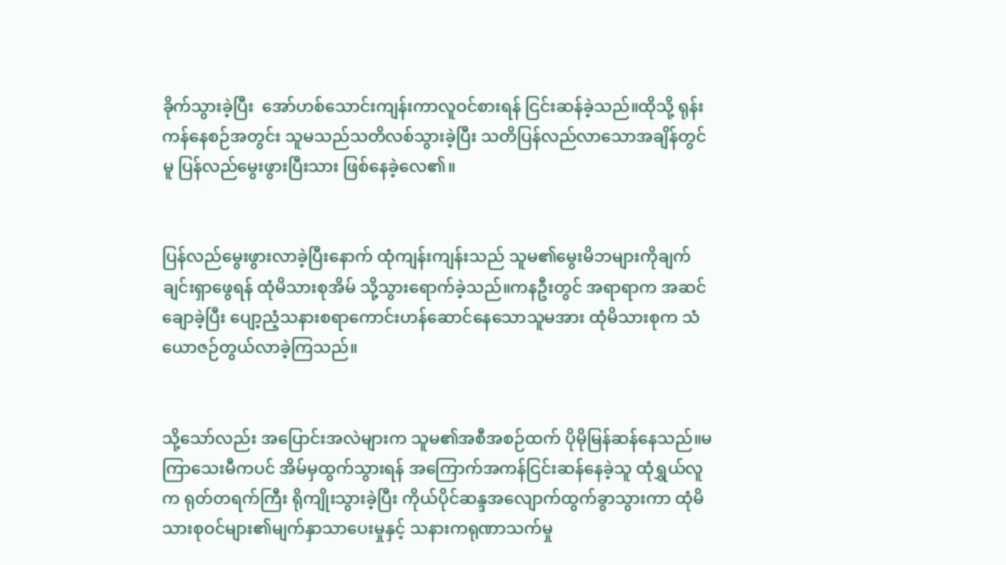ခိုက်သွားခဲ့ပြီး  အော်ဟစ်သောင်းကျန်းကာလူဝင်စားရန် ငြင်းဆန်ခဲ့သည်။ထိုသို့ ရုန်းကန်နေစဉ်အတွင်း သူမသည်သတိလစ်သွားခဲ့ပြီး သတိပြန်လည်လာသောအချိန်တွင်မူ ပြန်လည်မွေးဖွားပြီးသား ဖြစ်နေခဲ့လေ၏။


ပြန်လည်မွေးဖွားလာခဲ့ပြီးနောက် ထုံကျန်းကျန်းသည် သူမ၏မွေးမိဘများကိုချက်ချင်းရှာဖွေရန် ထုံမိသားစုအိမ် သို့သွားရောက်ခဲ့သည်။ကနဦးတွင် အရာရာက အဆင်ချောခဲ့ပြီး ပျော့ညံ့သနားစရာကောင်းဟန်ဆောင်နေသောသူမအား ထုံမိသားစုက သံယောဇဉ်တွယ်လာခဲ့ကြသည်။


သို့သော်လည်း အပြောင်းအလဲများက သူမ၏အစီအစဉ်ထက် ပိုမိုမြန်ဆန်နေသည်။မကြာသေးမီကပင် အိမ်မှထွက်သွားရန် အကြောက်အကန်ငြင်းဆန်နေခဲ့သူ ထုံရွှယ်လူက ရုတ်တရက်ကြီး ရိုကျိုးသွားခဲ့ပြီး ကိုယ်ပိုင်ဆန္ဒအလျောက်ထွက်ခွာသွားကာ ထုံမိသားစုဝင်များ၏မျက်နှာသာပေးမှုနှင့် သနားကရုဏာသက်မှု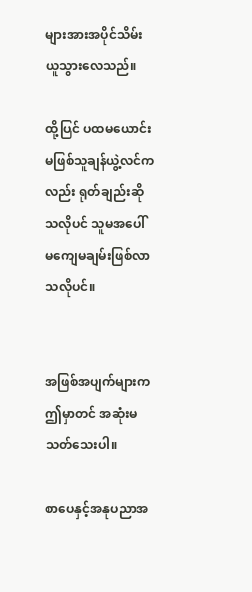များအားအပိုင်သိမ်းယူသွားလေသည်။

ထို့ပြင် ပထမယောင်းမဖြစ်သူချန်ယွဲ့လင်ကလည်း ရုတ်ချည်းဆိုသလိုပင် သူမအပေါ် မကျေမချမ်းဖြစ်လာသလိုပင်။


အဖြစ်အပျက်များက ဤမှာတင် အဆုံးမသတ်သေးပါ။

စာပေနှင့်အနုပညာအ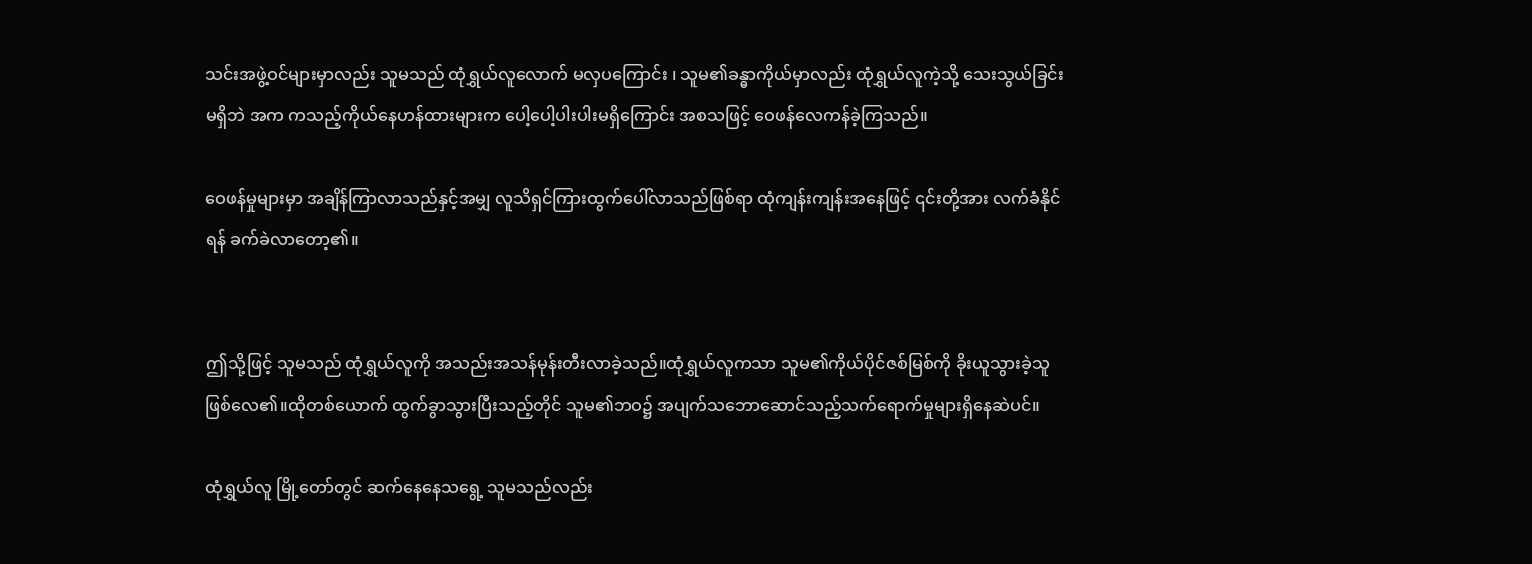သင်းအဖွဲ့ဝင်များမှာလည်း သူမသည် ထုံရွှယ်လူလောက် မလှပကြောင်း ၊ သူမ၏ခန္ဓာကိုယ်မှာလည်း ထုံရွှယ်လူကဲ့သို့ သေးသွယ်ခြင်းမရှိဘဲ အက ကသည့်ကိုယ်နေဟန်ထားများက ပေါ့ပေါ့ပါးပါးမရှိကြောင်း အစသဖြင့် ဝေဖန်လေကန်ခဲ့ကြသည်။

ဝေဖန်မှုများမှာ အချိန်ကြာလာသည်နှင့်အမျှ လူသိရှင်ကြားထွက်ပေါ်လာသည်ဖြစ်ရာ ထုံကျန်းကျန်းအနေဖြင့် ၎င်းတို့အား လက်ခံနိုင်ရန် ခက်ခဲလာတော့၏။


ဤသို့ဖြင့် သူမသည် ထုံရွှယ်လူကို အသည်းအသန်မုန်းတီးလာခဲ့သည်။ထုံရွှယ်လူကသာ သူမ၏ကိုယ်ပိုင်ဇစ်မြစ်ကို ခိုးယူသွားခဲ့သူဖြစ်လေ၏။ထိုတစ်ယောက် ထွက်ခွာသွားပြီးသည့်တိုင် သူမ၏ဘဝ၌ အပျက်သဘောဆောင်သည့်သက်ရောက်မှုများရှိနေဆဲပင်။

ထုံရွှယ်လူ မြို့တော်တွင် ဆက်နေနေသရွေ့ သူမသည်လည်း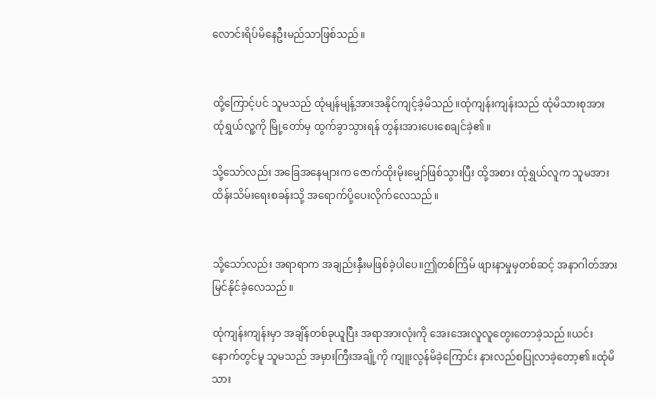လောင်းရိပ်မိနေဦးမည်သာဖြစ်သည်။


ထို့ကြောင့်ပင် သူမသည် ထုံမျန်မျန့်အားအနိုင်ကျင့်ခဲ့မိသည်။ထုံကျန်းကျန်းသည် ထုံမိသားစုအား ထုံရွှယ်လူ့ကို မြို့တော်မှ ထွက်ခွာသွားရန် တွန်းအားပေး‌စေချင်ခဲ့၏။

သို့သော်လည်း အခြေအနေများက ဇောက်ထိုးမိုးမျှော်ဖြစ်သွားပြီး ထို့အစား ထုံရွှယ်လူက သူမအား ထိန်းသိမ်းရေးစခန်းသို့ အရောက်ပို့ပေးလိုက်လေသည်။


သို့သော်လည်း အရာရာက အချည်းနှီးမဖြစ်ခဲ့ပါပေ။ဤတစ်ကြိမ် ဖျားနာမှုမှတစ်ဆင့် အနာဂါတ်အား မြင်နိုင်ခဲ့လေသည်။

ထုံကျန်းကျန်းမှာ အချိန်တစ်ခုယူပြီး အရာအားလုံးကို အေးအေးလူလူတွေးတောခဲ့သည်။ယင်းနောက်တွင်မူ သူမသည် အမှားကြီးအချို့ကို ကျူးလွန်မိခဲ့ကြောင်း နားလည်စပြုလာခဲ့တော့၏။ထုံမိသား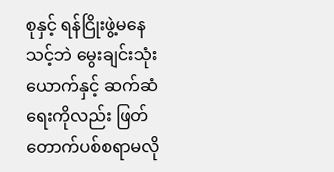စုနှင့် ရန်ငြိုးဖွဲ့မနေသင့်ဘဲ မွေးချင်းသုံးယောက်နှင့် ဆက်ဆံရေးကိုလည်း ဖြတ်တောက်ပစ်စရာမလို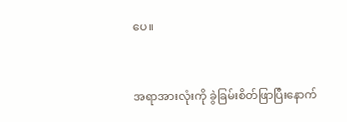ပေ။


အရာအားလုံးကို ခွဲခြမ်းစိတ်ဖြာပြီးနောက်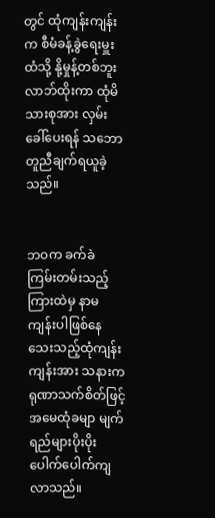တွင် ထုံကျန်းကျန်းက စီမံခန့်ခွဲရေးမှူးထံသို့ နို့မှုန့်တစ်ဘူး လာဘ်ထိုးကာ ထုံမိသားစုအား လှမ်းခေါ်ပေးရန် သဘောတူညီချက်ရယူခဲ့သည်။


ဘဝက ခက်ခဲကြမ်းတမ်းသည့်ကြားထဲမှ နာမကျန်းပါဖြစ်‌နေသေးသည့်ထုံကျန်းကျန်းအား သနားကရုဏာသက်စိတ်ဖြင့် အမေထုံခမျာ မျက်ရည်များပိုးပိုးပေါက်ပေါက်ကျလာသည်။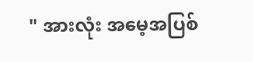" အားလုံး အမေ့အပြစ်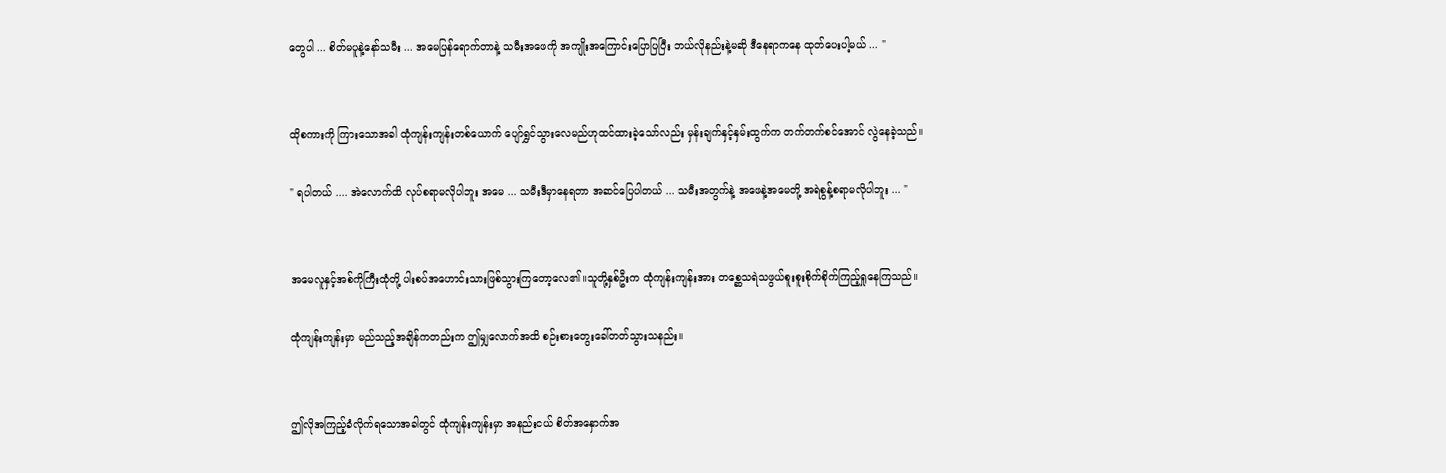တွေပါ ... စိတ်မပူနဲ့နော်သမီး ... အမေပြန်ရောက်တာနဲ့ သမီးအဖေကို အကျိုးအကြောင်းပြောပြပြီး ဘယ်လိုနည်းနဲ့မဆို ဒီနေရာကနေ ထုတ်ပေးပါ့မယ် ... "


ထိုစကားကို ကြားသောအခါ ထုံကျန်းကျန်းတစ်ယောက် ပျော်ရွှင်သွားလေမည်ဟုထင်ထားခဲ့သော်လည်း မှန်းချက်နှင့်နှမ်းထွက်က တက်တက်စင်အောင် လွဲနေခဲ့သည်။

" ရပါတယ် .... အဲလောက်ထိ လုပ်စရာမလိုပါဘူး အမေ ... သမီးဒီမှာနေရတာ အဆင်ပြေပါတယ် ... သမီးအတွက်နဲ့ အဖေနဲ့အမေတို့ အရဲစွန့်စရာမလိုပါဘူး ... "


အမေလူနှင့်အစ်ကိုကြီးထုံတို့ ပါးစပ်အဟောင်းသားဖြစ်သွားကြတော့လေ၏။သူတို့နှစ်ဦးက ထုံကျန်းကျန်းအား တစ္ဆေသရဲသဖွယ်စူးစူးစိုက်စိုက်ကြည့်ရှုနေကြသည်။

ထုံကျန်းကျန်းမှာ မည်သည့်အချိန်ကတည်းက ဤ‌မျှလောက်အထိ စဉ်းစားတွေးခေါ်တတ်သွားသနည်း။


ဤလိုအကြည့်ခံလိုက်ရသောအခါတွင် ထုံကျန်းကျန်းမှာ အနည်းငယ် စိတ်အနှောက်အ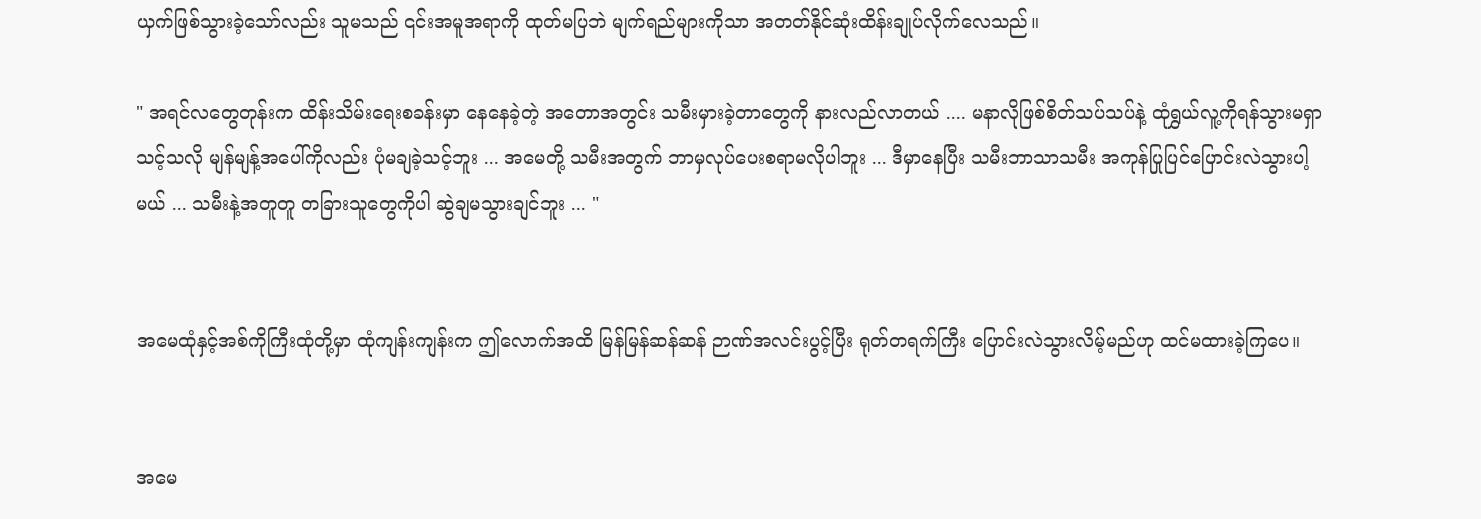ယှက်ဖြစ်သွားခဲ့သော်လည်း သူမသည် ၎င်းအမူအရာကို ထုတ်မပြဘဲ မျက်ရည်များကိုသာ အတတ်နိုင်ဆုံးထိန်းချုပ်လိုက်လေသည်။

" အရင်လတွေတုန်းက ထိန်းသိမ်းရေးစခန်းမှာ နေနေခဲ့တဲ့ အတောအတွင်း သမီးမှားခဲ့တာတွေကို နားလည်လာတယ် .... မနာလိုဖြစ်စိတ်သပ်သပ်နဲ့ ထုံရွှယ်လူ့ကိုရန်သွားမရှာသင့်သလို မျန်မျန့်အပေါ်ကိုလည်း ပုံမချခဲ့သင့်ဘူး ... အမေတို့ သမီးအတွက် ဘာမှလုပ်ပေးစရာမလိုပါဘူး ... ဒီမှာနေပြီး သမီးဘာသာသမီး အကုန်ပြုပြင်ပြောင်းလဲသွားပါ့မယ် ... သမီးနဲ့အတူတူ တခြားသူတွေကိုပါ ဆွဲချမသွားချင်ဘူး ... "


အမေထုံနှင့်အစ်ကိုကြီးထုံတို့မှာ ထုံကျန်းကျန်းက ဤလောက်အထိ မြန်မြန်ဆန်ဆန် ဉာဏ်အလင်းပွင့်ပြီး ရုတ်တရက်ကြီး ပြောင်းလဲသွားလိမ့်မည်ဟု ထင်မထားခဲ့ကြပေ။


အမေ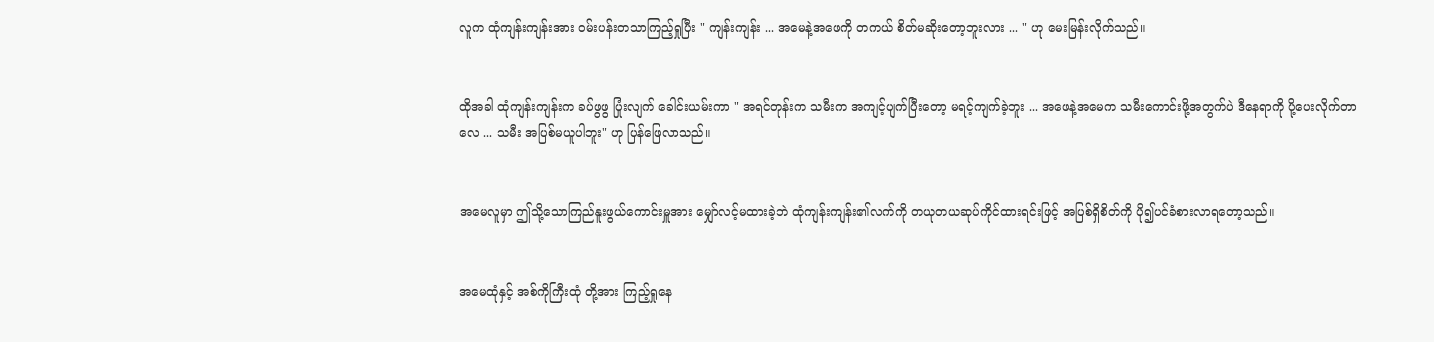လူက ထုံကျန်းကျန်းအား ဝမ်းပန်းတသာကြည့်ရှုပြီး " ကျန်းကျန်း ... အမေနဲ့အဖေကို တကယ် စိတ်မဆိုးတော့ဘူးလား ... " ဟု မေးမြန်းလိုက်သည်။


ထိုအခါ ထုံကျန်းကျန်းက ခပ်ဖွဖွ ပြုံးလျက် ခေါင်းယမ်းကာ " အရင်တုန်းက သမီးက အကျင့်ပျက်ပြီးတော့ မရင့်ကျက်ခဲ့ဘူး ... အဖေနဲ့အမေက သမီးကောင်းဖို့အတွက်ပဲ ဒီနေရာကို ပို့ပေးလိုက်တာလေ ... သမီး အပြစ်မယူပါဘူး" ဟု ပြန်ဖြေလာသည်။


အမေလူမှာ ဤသို့သောကြည်နူးဖွယ်ကောင်းမှူအား မျှော်လင့်မထားခဲ့ဘဲ ထုံကျန်းကျန်း၏လက်ကို တယုတယဆုပ်ကိုင်ထားရင်းဖြင့် အပြစ်ရှိစိတ်ကို ပို၍ပင်ခံစားလာရတော့သည်။


အမေထုံနှင့် အစ်ကိုကြီးထုံ တို့အား ကြည့်ရှုနေ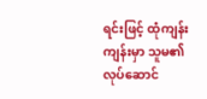ရင်းဖြင့် ထုံကျန်းကျန်းမှာ သူမ၏လုပ်ဆောင်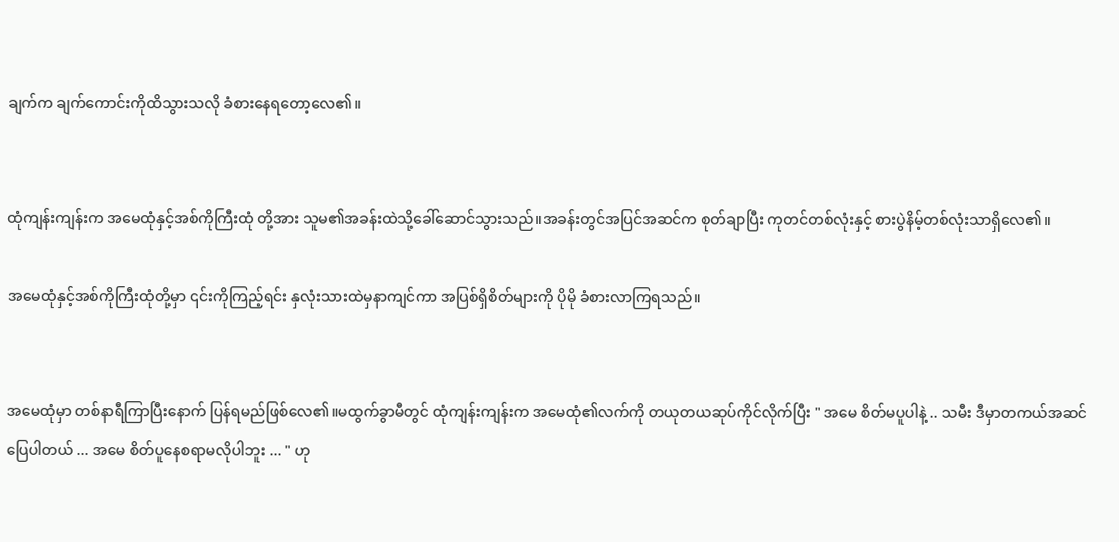ချက်က ချက်ကောင်းကိုထိသွားသလို ခံစားနေရတော့လေ၏။


ထုံကျန်းကျန်းက အမေထုံနှင့်အစ်ကိုကြီးထုံ တို့အား သူမ၏အခန်းထဲသို့ခေါ်ဆောင်သွားသည်။အခန်းတွင်အပြင်အဆင်က စုတ်ချာပြီး ကုတင်တစ်လုံးနှင့် စားပွဲနိမ့်တစ်လုံးသာရှိလေ၏။

အမေထုံနှင့်အစ်ကိုကြီးထုံတို့မှာ ၎င်းကိုကြည့်ရင်း နှလုံးသားထဲမှနာကျင်ကာ အပြစ်ရှိစိတ်များကို ပိုမို ခံစားလာကြရသည်။


အမေထုံမှာ တစ်နာရီကြာပြီးနောက် ပြန်ရမည်ဖြစ်လေ၏။မထွက်ခွာမီတွင် ထုံကျန်းကျန်းက အမေထုံ၏လက်ကို တယုတယဆုပ်ကိုင်လိုက်ပြီး " အမေ စိတ်မပူပါနဲ့ .. သမီး ဒီမှာတကယ်အဆင်ပြေပါတယ် ... အမေ စိတ်ပူနေစရာမလိုပါဘူး ... " ဟု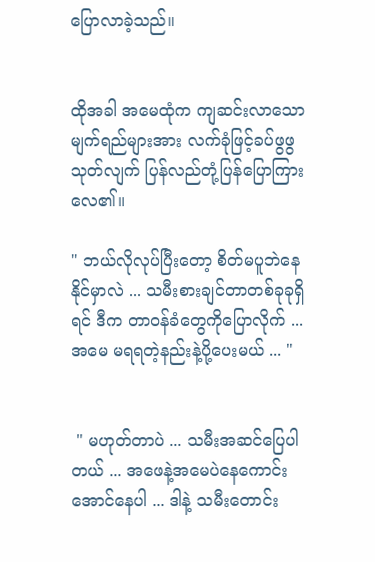ပြောလာခဲ့သည်။


ထိုအခါ အမေထုံက ကျဆင်းလာသောမျက်ရည်များအား လက်ခုံဖြင့်ခပ်ဖွဖွသုတ်လျက် ပြန်လည်တုံ့ပြန်ပြောကြားလေ၏။

" ဘယ်လိုလုပ်ပြီးတော့ စိတ်မပူဘဲနေနိုင်မှာလဲ ... သမီးစားချင်တာတစ်ခုခုရှိရင် ဒီက တာဝန်ခံတွေကိုပြောလိုက် ... အမေ မရရတဲ့နည်းနဲ့ပို့ပေးမယ် ... "


 " မဟုတ်တာပဲ ... သမီးအဆင်ပြေပါတယ် ... အဖေနဲ့အမေပဲနေကောင်းအောင်နေပါ ... ဒါနဲ့ သမီးတောင်း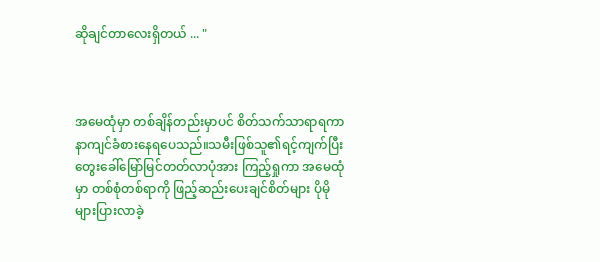ဆိုချင်တာလေးရှိတယ် ... "



အမေထုံမှာ တစ်ချိန်တည်းမှာပင် စိတ်သက်သာရာရကာ နာကျင်ခံစားနေရပေသည်။သမီးဖြစ်သူ၏ရင့်ကျက်ပြီး တွေးခေါ်မြော်မြင်တတ်လာပုံအား ကြည့်ရှုကာ အမေထုံမှာ တစ်စုံတစ်ရာကို ဖြည့်ဆည်းပေးချင်စိတ်များ ပိုမိုများပြားလာခဲ့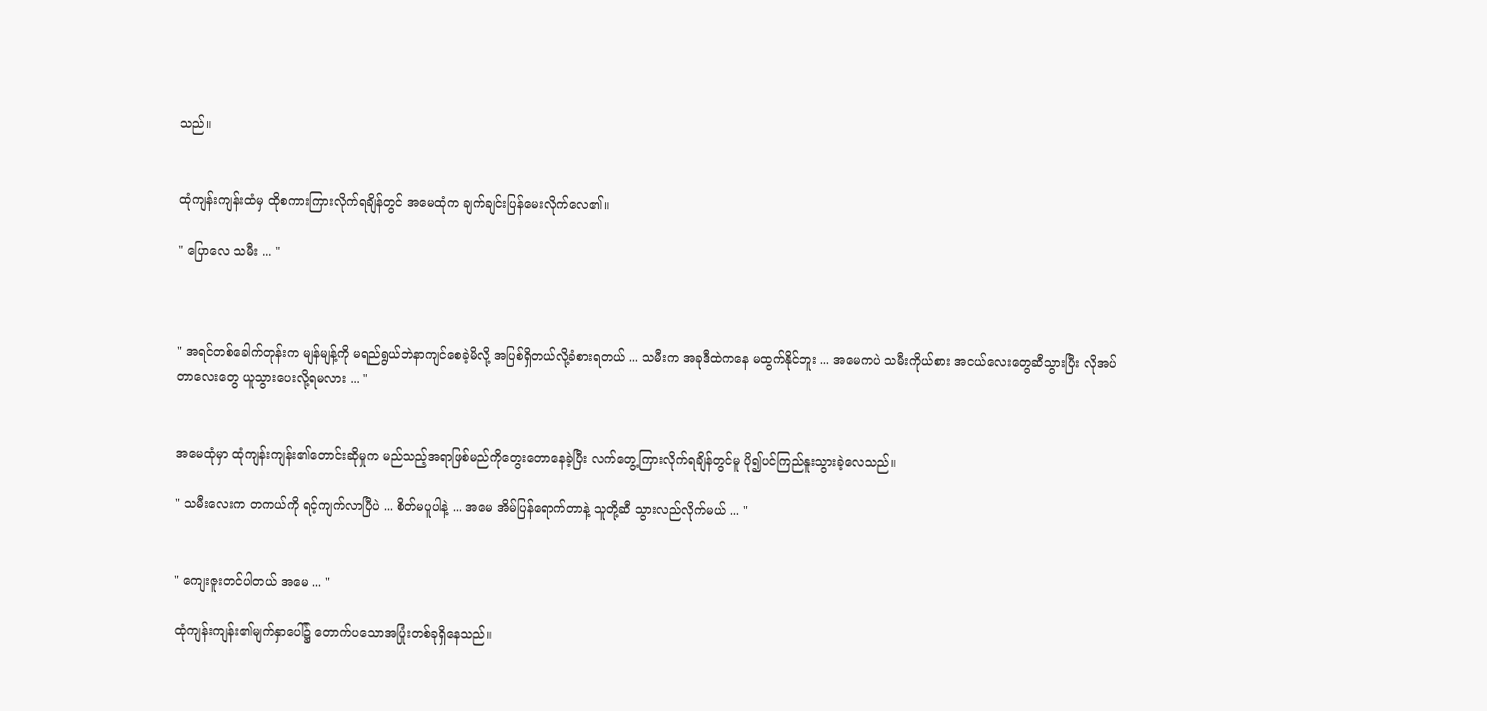သည်။


ထုံကျန်းကျန်းထံမှ ထိုစကားကြားလိုက်ရချိန်တွင် အမေထုံက ချက်ချင်းပြန်မေးလိုက်လေ၏။

" ပြောလေ သမီး ... "



" အရင်တစ်ခေါက်တုန်းက မျန်မျန့်ကို မရည်ရွယ်ဘဲနာကျင်စေခဲ့မိလို့ အပြစ်ရှိတယ်လို့ခံစားရတယ် ... သမီးက အခုဒီထဲကနေ မထွက်နိုင်ဘူး ... အမေကပဲ သမီးကိုယ်စား အငယ်လေးတွေဆီသွားပြီး လိုအပ်တာလေးတွေ ယူသွားပေးလို့ရမလား ... "


အမေထုံမှာ ထုံကျန်းကျန်း၏တောင်းဆိုမှုက မည်သည့်အရာဖြစ်မည်ကိုတွေးတောနေခဲ့ပြီး လက်တွေ့ကြားလိုက်ရချိန်တွင်မူ ပို၍ပင်ကြည်နူးသွားခဲ့လေသည်။

" သမီးလေးက တကယ်ကို ရင့်ကျက်လာပြီပဲ ... စိတ်မပူပါနဲ့ ... အမေ အိမ်ပြန်ရောက်တာနဲ့ သူတို့ဆီ သွားလည်လိုက်မယ် ... "


" ကျေးဇူးတင်ပါတယ် အမေ ... "

ထုံကျန်းကျန်း၏မျက်နှာပေါ်၌ တောက်ပသောအပြုံးတစ်ခုရှိနေသည်။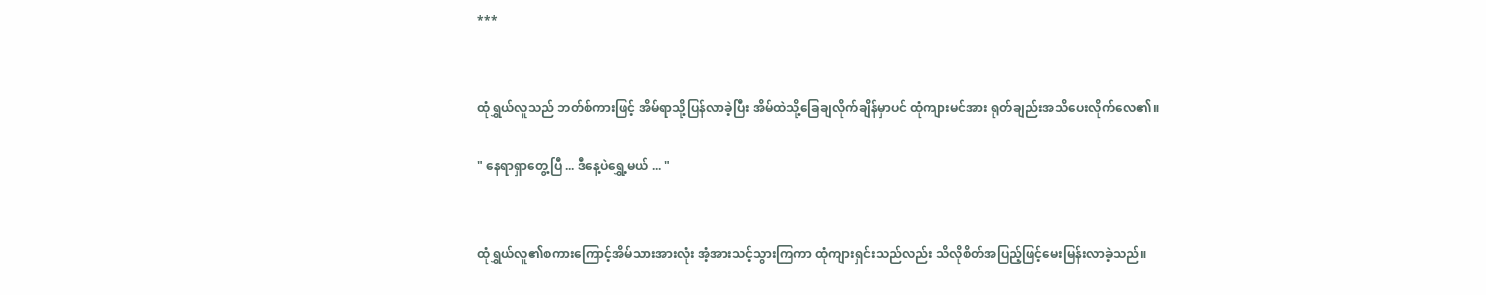***


ထုံရွှယ်လူသည် ဘတ်စ်ကားဖြင့် အိမ်ရာသို့ပြန်လာခဲ့ပြီး အိမ်ထဲသို့ခြေချလိုက်ချိန်မှာပင် ထုံကျားမင်အား ရုတ်ချည်းအသိပေးလိုက်လေ၏။

" နေရာ‌ရှာတွေ့ပြီ ... ဒီနေ့ပဲရွှေ့မယ် ... "


ထုံရွှယ်လူ၏စကား‌ကြောင့်အိမ်သားအားလုံး အံ့အားသင့်သွားကြကာ ထုံကျားရှင်းသည်လည်း သိလိုစိတ်အပြည့်ဖြင့်မေးမြန်းလာခဲ့သည်။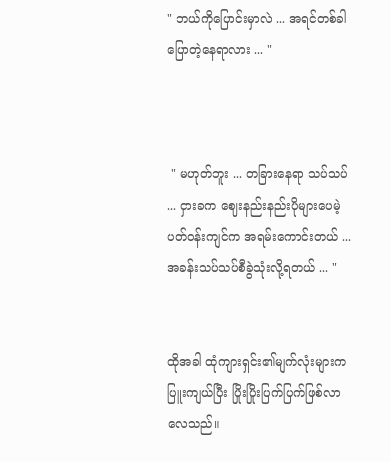" ဘယ်ကိုပြောင်းမှာလဲ ... အရင်တစ်ခါပြောတဲ့နေရာလား ... "



 " မဟုတ်ဘူး ... တခြားနေရာ သပ်သပ် ... ငှားခက ဈေးနည်းနည်းပိုများပေမဲ့ ပတ်ဝန်းကျင်က အရမ်းကောင်းတယ် ...အခန်းသပ်သပ်စီခွဲသုံးလို့ရတယ် ... "


ထိုအခါ ထုံကျားရှင်း၏မျက်လုံးများက ပြူးကျယ်ပြီး ပြိုးပြိုးပြက်ပြက်ဖြစ်လာလေသည်။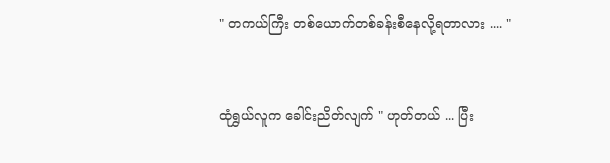" တကယ်ကြီး တစ်ယောက်တစ်ခန်းစီနေလို့ရတာလား .... "


ထုံရွှယ်လူက ခေါင်းညိတ်လျက် " ဟုတ်တယ် ... ပြီး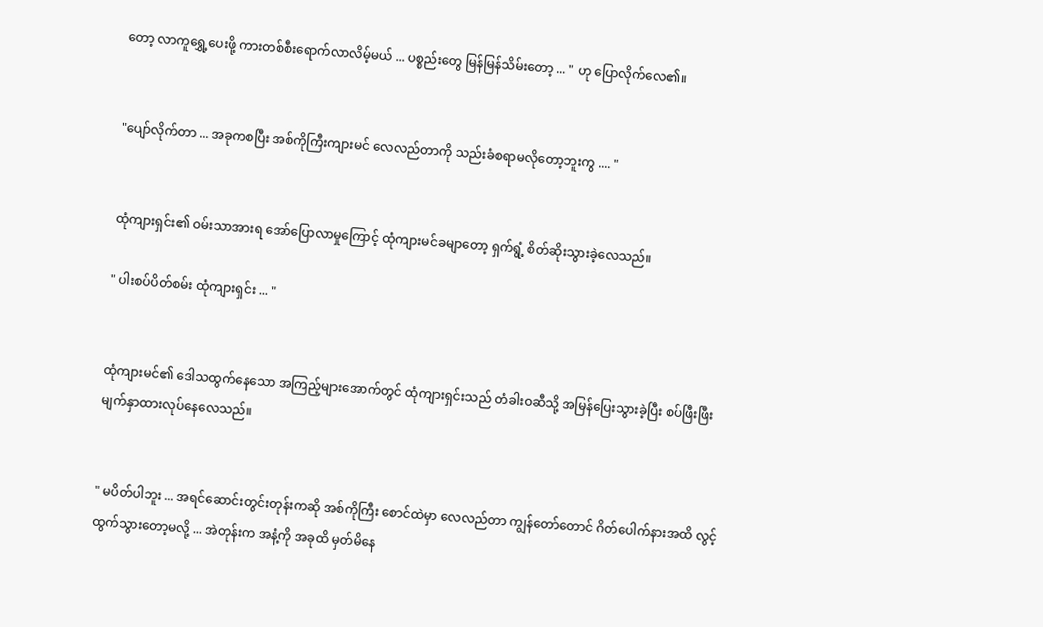တော့ လာကူရွှေ့ပေးဖို့ ကားတစ်စီးရောက်လာလိမ့်မယ် ... ပစ္စည်းတွေ မြန်မြန်သိမ်းတော့ ... " ဟု ပြောလိုက်လေ၏။


"ပျော်လိုက်တာ ... အခုကစပြီး အစ်ကိုကြီးကျားမင် လေလည်တာကို သည်းခံစရာမလိုတော့ဘူးကွ .... "


ထုံကျားရှင်း၏ ဝမ်းသာအားရ အော်ပြောလာမှုကြောင့် ထုံကျားမင်ခမျာတော့ ရှက်ရွံ့ စိတ်ဆိုးသွားခဲ့လေသည်။

" ပါးစပ်ပိတ်စမ်း ထုံကျားရှင်း ... "


ထုံကျားမင်၏ ဒေါသထွက်နေသော အကြည့်များအောက်တွင် ထုံကျားရှင်းသည် တံခါးဝဆီသို့ အမြန်ပြေးသွားခဲ့ပြီး စပ်ဖြီးဖြီးမျက်နှာထားလုပ်နေလေသည်။


" မပိတ်ပါဘူး ... အရင်ဆောင်းတွင်းတုန်းကဆို အစ်ကိုကြီး စောင်ထဲမှာ လေလည်တာ ကျွန်တော်တောင် ဂိတ်ပေါက်နားအထိ လွင့်ထွက်သွားတော့မလို့ ... အဲတုန်းက အနံ့ကို အခုထိ မှတ်မိနေ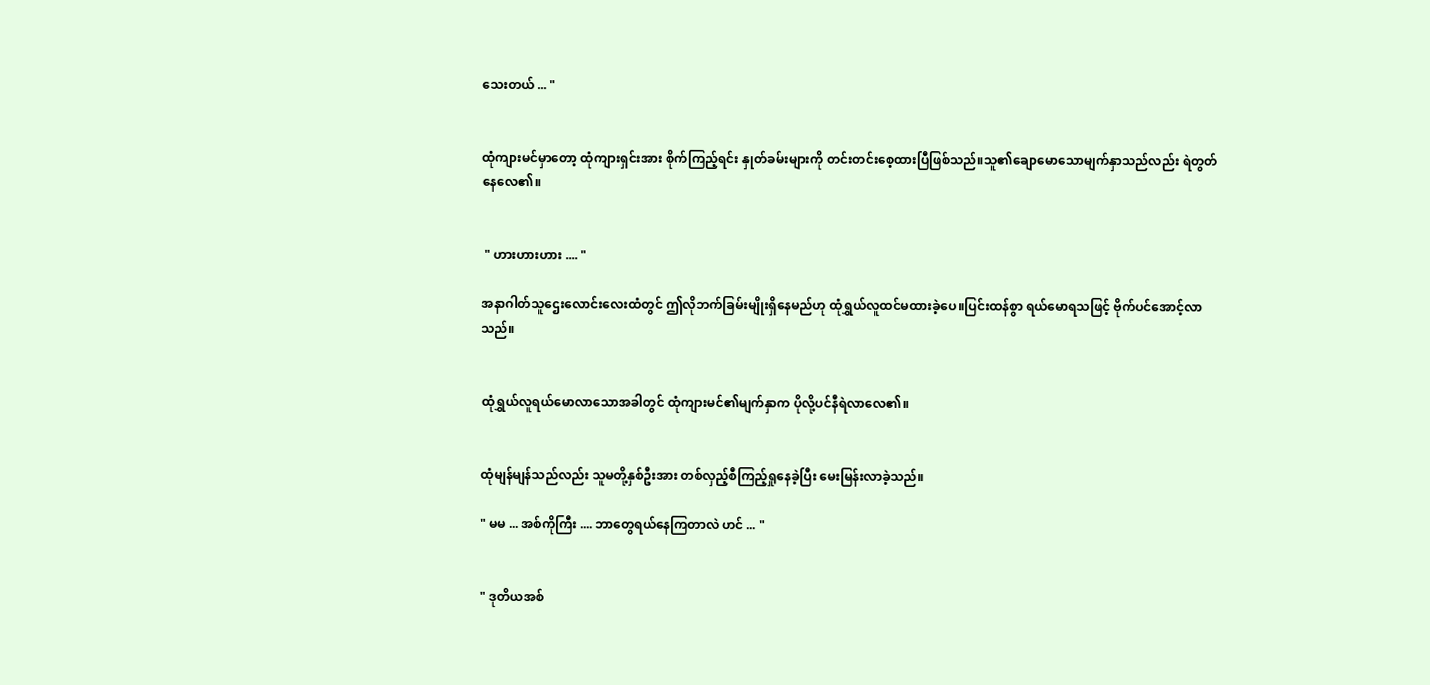သေးတယ် ... "


ထုံကျားမင်မှာတော့ ထုံကျားရှင်းအား စိုက်ကြည့်ရင်း နှုတ်ခမ်းများကို တင်းတင်းစေ့ထားပြီဖြစ်သည်။သူ၏ချောမောသောမျက်နှာသည်လည်း ရဲတွတ်နေလေ၏။


 " ဟားဟားဟား .... "

အနာဂါတ်သူဌေးလောင်းလေးထံတွင် ဤလိုဘက်ခြမ်းမျိုးရှိနေမည်ဟု ထုံရွှယ်လူထင်မထားခဲ့ပေ။ပြင်းထန်စွာ ရယ်မောရသဖြင့် ဗိုက်ပင်အောင့်လာသည်။


ထုံရွှယ်လူရယ်မောလာသောအခါတွင် ထုံကျားမင်၏မျက်နှာက ပိုလို့ပင်နီရဲလာလေ၏။


ထုံမျန်မျန်သည်လည်း သူမတို့နှစ်ဦးအား တစ်လှည့်စီကြည့်ရှုနေခဲ့ပြီး မေးမြန်းလာခဲ့သည်။

" မမ ... အစ်ကိုကြီး .... ဘာတွေရယ်နေကြတာလဲ ဟင် ... "


" ဒုတိယအစ်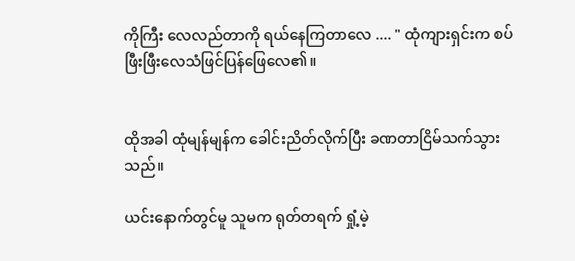ကိုကြီး လေလည်တာကို ရယ်နေကြတာလေ .... " ထုံကျားရှင်းက စပ်ဖြီးဖြီးလေသံဖြင်ပြန်‌ဖြေလေ၏။


ထိုအခါ ထုံမျန်မျန်က ခေါင်းညိတ်လိုက်ပြီး ခဏတာငြိမ်သက်သွားသည်။

ယင်းနောက်တွင်မူ သူမက ရုတ်တရက် ရှုံ့မဲ့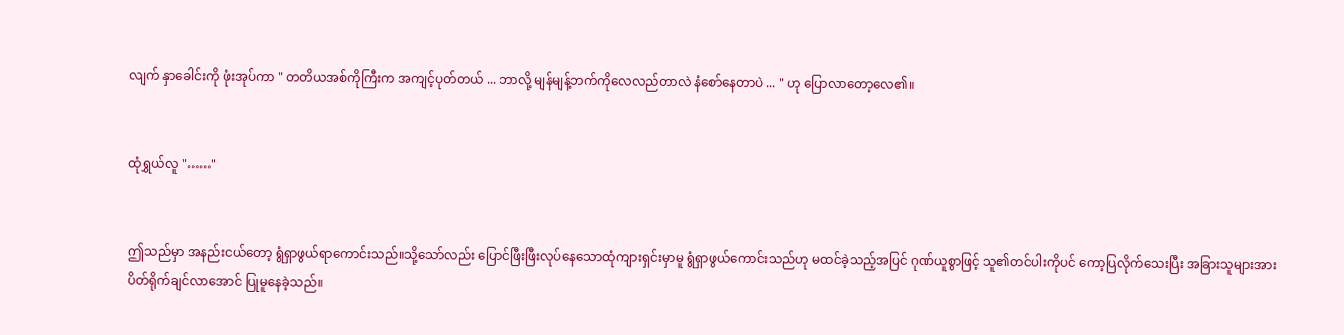လျက် နှာခေါင်းကို ဖုံးအုပ်ကာ " တတိယအစ်ကိုကြီးက အကျင့်ပုတ်တယ် ... ဘာလို့ မျန်မျန့်ဘက်ကိုလေလည်တာလဲ နံစော်နေတာပဲ ... " ဟု ပြောလာတော့လေ၏။


ထုံရွှယ်လူ "……"


ဤသည်မှာ အနည်းငယ်တော့ ရွံရှာဖွယ်ရာကောင်းသည်။သို့သော်လည်း ပြောင်ဖြီးဖြီးလုပ်နေသောထုံကျားရှင်းမှာမူ ရွံရှာဖွယ်ကောင်းသည်ဟု မထင်ခဲ့သည့်အပြင် ဂုဏ်ယူစွာဖြင့် သူ၏တင်ပါးကိုပင် ကော့ပြလိုက်သေးပြီး အခြားသူများအား ပိတ်ရိုက်ချင်လာအောင် ပြုမူနေခဲ့သည်။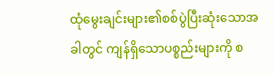ထုံမွေးချင်းများ၏စစ်ပွဲပြီးဆုံးသောအခါတွင် ကျန်ရှိသောပစ္စည်းများကို စ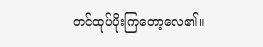တင်ထုပ်ပိုးကြတော့လေ၏။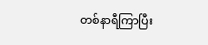တစ်နာရီကြာပြီး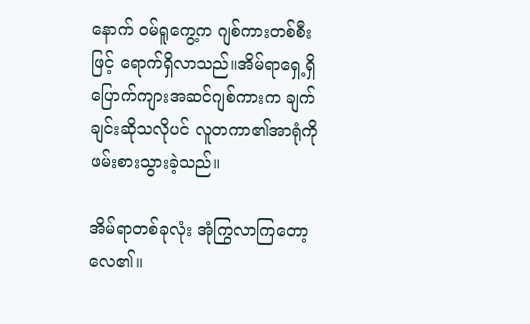နောက် ဝမ်ရူကွေ့က ဂျစ်ကားတစ်စီးဖြင့် ရောက်ရှိလာသည်။အိမ်ရာရှေ့ရှိ ပြောက်ကျားအဆင်ဂျစ်ကားက ချက်ချင်းဆိုသလိုပင် လူတကာ၏အာရုံကို ဖမ်းစားသွားခဲ့သည်။

အိမ်ရာတစ်ခုလုံး အုံကြွလာကြတော့လေ၏။